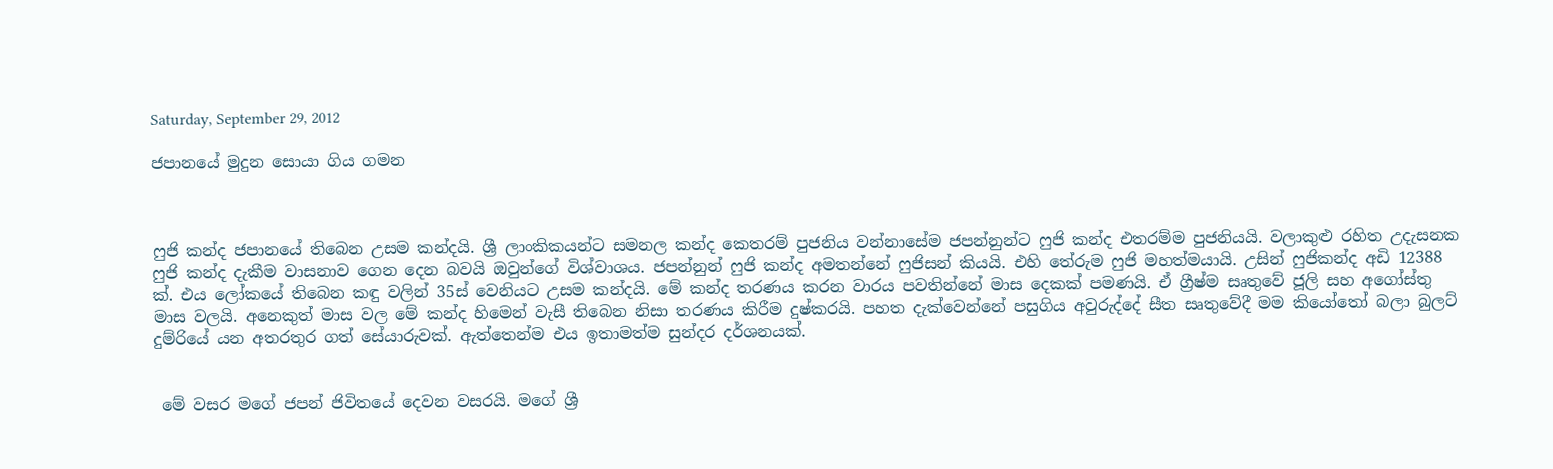Saturday, September 29, 2012

ජපානයේ මුදුන සොයා ගිය ගමන



ෆුජි කන්ද ජපානයේ තිබෙන උසම කන්දයි. ශ්‍රී ලාංකිකයන්ට සමනල කන්ද කෙතරම් පුජනිය වන්නාසේම ජපන්නුන්ට ෆුජි කන්ද එතරම්ම පුජනියයි. වලාකුළු රහිත උදැසනක ෆුජි කන්ද දැකීම වාසනාව ගෙන දෙන බවයි ඔවුන්ගේ විශ්වාශය. ජපන්නුන් ෆුජි කන්ද අමතන්නේ ෆුජිසන් කියයි. එහි තේරුම ෆුජි මහත්මයායි. උසින් ෆුජිකන්ද අඩි 12388 ක්. එය ලෝකයේ තිබෙන කඳු වලින් 35ස් වෙනියට උසම කන්දයි. මේ කන්ද තරණය කරන වාරය පවතින්නේ මාස දෙකක් පමණයි. ඒ ග්‍රීෂ්ම සෘතුවේ ජූලි සහ අගෝස්තු මාස වලයි. අනෙකුත් මාස වල මේ කන්ද හිමෙන් වැසී තිබෙන නිසා තරණය කිරීම දුෂ්කරයි. පහත දැක්වෙන්නේ පසුගිය අවුරුද්දේ සීත සෘතුවේදී මම කියෝතෝ බලා බුලට් දුම්රියේ යන අතරතුර ගත් සේයාරුවක්. ඇත්තෙන්ම එය ඉතාමත්ම සුන්දර දර්ශනයක්.


 මේ වසර මගේ ජපන් ජිවිතයේ දෙවන වසරයි. මගේ ශ්‍රී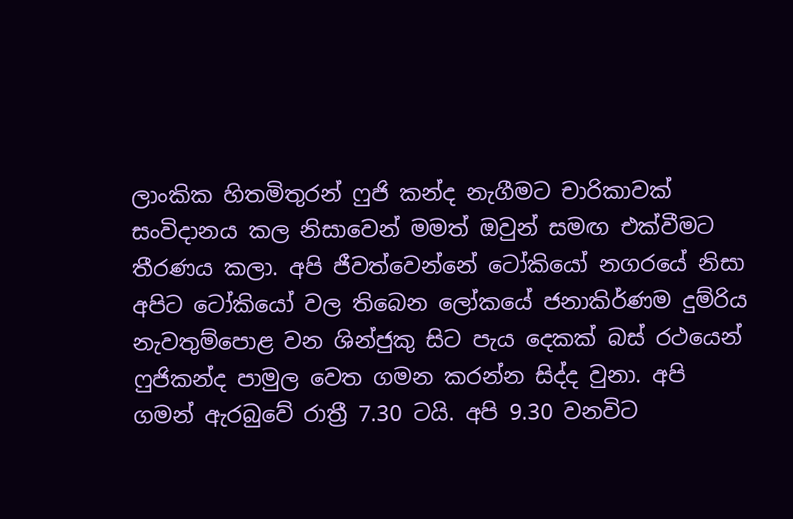ලාංකික හිතමිතුරන් ෆුජි කන්ද නැගීමට චාරිකාවක් සංවිදානය කල නිසාවෙන් මමත් ඔවුන් සමඟ එක්වීමට තීරණය කලා. අපි ජීවත්වෙන්නේ ටෝකියෝ නගරයේ නිසා අපිට ටෝකියෝ වල තිබෙන ලෝකයේ ජනාකිර්ණම දුම්රිය නැවතුම්පොළ වන ශින්ජුකු සිට පැය දෙකක් බස් රථයෙන් ෆුජිකන්ද පාමුල වෙත ගමන කරන්න සිද්ද වුනා. අපි ගමන් ඇරබුවේ රාත්‍රී 7.30 ටයි. අපි 9.30 වනවිට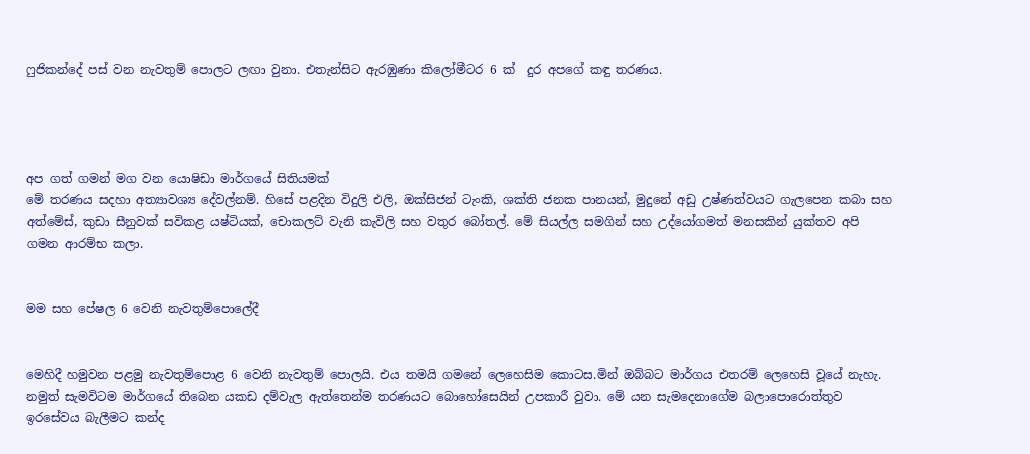ෆුජිකන්දේ පස් වන නැවතුම් පොලට ලඟා වුනා. එතැන්සිට ඇරඹුණා කිලෝමීටර 6 ක්  දුර අපගේ කඳු තරණය.




අප ගත් ගමන් මග වන යොෂිඩා මාර්ගයේ සිතියමක්
මේ තරණය සදහා අත්‍යාවශ්‍ය දේවල්නම්. හිසේ පළදින විදුලි එලි, ඔක්සිජන් ටැංකි, ශක්ති ජනක පානයන්, මුදුනේ අඩු උෂ්ණත්වයට ගැලපෙන කබා සහ අත්මේස්, කුඩා සීනුවක් සවිකළ යෂ්ටියක්, චොකලට් වැනි කැවිලි සහ වතුර බෝතල්. මේ සියල්ල සමගින් සහ උද්යෝගමත් මනසකින් යුක්තව අපි ගමන ආරම්භ කලා.


මම සහ පේෂල 6 වෙනි නැවතුම්පොලේදී


මෙහිදී හමුවන පළමු නැවතුම්පොළ 6 වෙනි නැවතුම් පොලයි. එය තමයි ගමනේ ලෙහෙසිම කොටස.මින් ඔබ්බට මාර්ගය එතරම් ලෙහෙසි වූයේ නැහැ. නමුත් සැමවිටම මාර්ගයේ තිබෙන යකඩ දම්වැල ඇත්තෙන්ම තරණයට බොහෝසෙයින් උපකාරී වුවා. මේ යන සැමදෙනාගේම බලාපොරොත්තුව ඉරසේවය බැලීමට කන්ද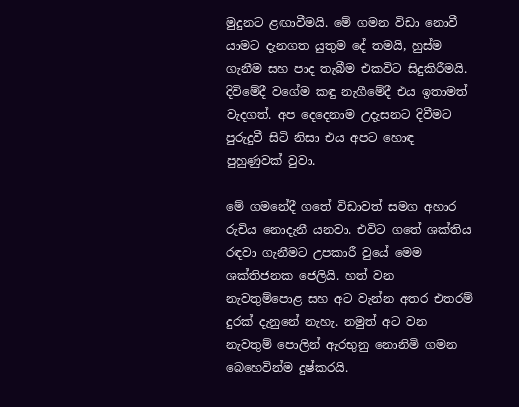මුදුනට ළඟාවීමයි. මේ ගමන විඩා නොවී යාමට දැනගත යුතුම දේ තමයි, හුස්ම ගැනීම සහ පාද තැබීම එකවිට සිදුකිරීමයි. දිවිමේදී වගේම කඳු නැගීමේදී එය ඉතාමත් වැදගත්. අප දෙදෙනාම උදැසනට දිවීමට පුරුදුවී සිටි නිසා එය අපට හොඳ පුහුණුවක් වුවා.

මේ ගමනේදී ගතේ විඩාවත් සමග අහාර රුචිය නොදැනී යනවා. එවිට ගතේ ශක්තිය රඳවා ගැනීමට උපකාරී වුයේ මෙම ශක්තිජනක ජෙලියි. හත් වන නැවතුම්පොළ සහ අට වැන්න අතර එතරම් දුරක් දැනුනේ නැහැ. නමුත් අට වන නැවතුම් පොලින් ඇරභුනු නොනිමි ගමන බෙහෙවින්ම දුෂ්කරයි.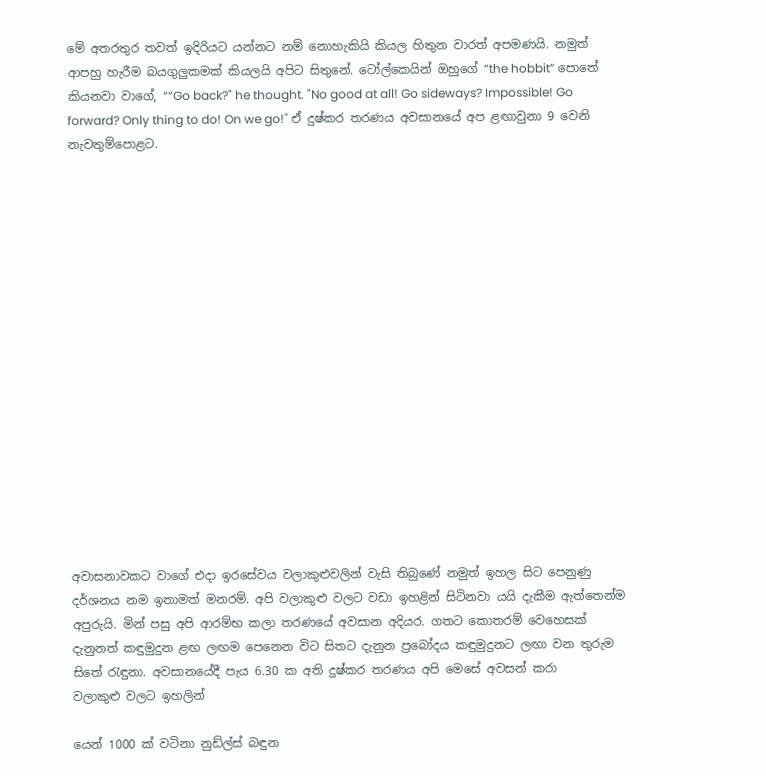මේ අතරතුර තවත් ඉදිරියට යන්නට නම් නොහැකියි කියල හිතුන වාරත් අපමණයි. නමුත් ආපහු හැරීම බයගුලුකමක් කියලයි අපිට සිතුනේ. ටෝල්කෙයින් ඔහුගේ “the hobbit” පොතේ කියනවා වාගේ, ““Go back?" he thought. "No good at all! Go sideways? Impossible! Go forward? Only thing to do! On we go!" ඒ දුෂ්කර තරණය අවසානයේ අප ළඟාවුනා 9 වෙනි නැවතුම්පොළට.

















අවාසනාවකට වාගේ එදා ඉරසේවය වලාකුළුවලින් වැසි තිබුණේ නමුත් ඉහල සිට පෙනුණු දර්ශනය නම ඉතාමත් මනරම්. අපි වලාකුළු වලට වඩා ඉහළින් සිටිනවා යයි දැකීම ඇත්තෙන්ම අපුරුයි. මින් පසු අපි ආරම්භ කලා තරණයේ අවසාන අදියර. ගතට කොතරම් වෙහෙසක් දැනුනත් කඳුමුදුන ළඟ ලඟම පෙනෙන විට සිතට දැනුන ප්‍රබෝදය කඳුමුදුනට ලඟා වන තුරුම සිතේ රැඳුනා. අවසානයේදී පැය 6.30 ක අති දුෂ්කර තරණය අපි මෙසේ අවසන් කරා
වලාකුළු වලට ඉහලින්

යෙන් 1000 ක් වටිනා නුඩ්ල්ස් බඳුන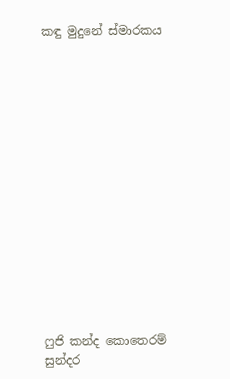කඳු මුදුනේ ස්මාරකය















ෆුජි කන්ද කොතෙරම් සුන්දර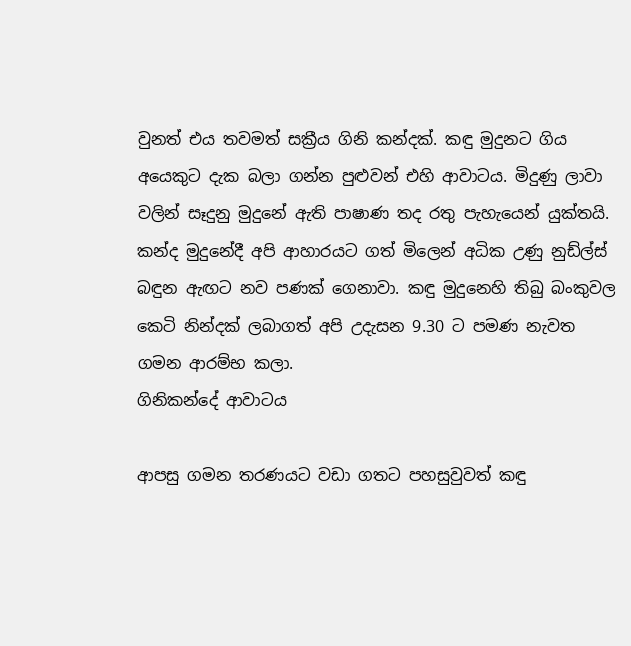වුනත් එය තවමත් සක්‍රීය ගිනි කන්දක්. කඳු මුදුනට ගිය අයෙකුට දැක බලා ගන්න පුළුවන් එහි ආවාටය. මිදුණු ලාවා වලින් සෑදුනු මුදුනේ ඇති පාෂාණ තද රතු පැහැයෙන් යුක්තයි. කන්ද මුදුනේදී අපි ආහාරයට ගත් මිලෙන් අධික උණු නුඩ්ල්ස් බඳුන ඇඟට නව පණක් ගෙනාවා. කඳු මුදුනෙහි තිබු බංකුවල කෙටි නින්දක් ලබාගත් අපි උදැසන 9.30 ට පමණ නැවත ගමන ආරම්භ කලා.
ගිනිකන්දේ ආවාටය

ආපසු ගමන තරණයට වඩා ගතට පහසුවුවත් කඳු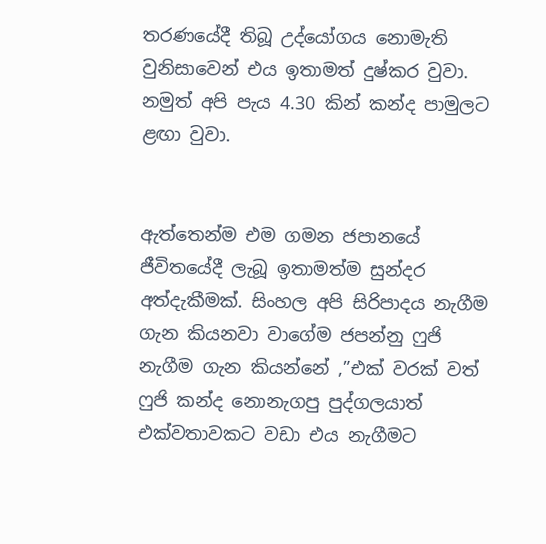තරණයේදී තිබූ උද්යෝගය නොමැති වුනිසාවෙන් එය ඉතාමත් දුෂ්කර වුවා. නමුත් අපි පැය 4.30 කින් කන්ද පාමුලට ළඟා වුවා.


ඇත්තෙන්ම එම ගමන ජපානයේ ජීවිතයේදී ලැබූ ඉතාමත්ම සුන්දර අත්දැකීමක්. සිංහල අපි සිරිපාදය නැගීම ගැන කියනවා වාගේම ජපන්නු ෆුජි නැගීම ගැන කියන්නේ ,”එක් වරක් වත් ෆුජි කන්ද නොනැගපු පුද්ගලයාත් එක්වතාවකට වඩා එය නැගීමට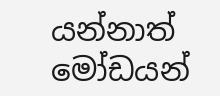යන්නාත් මෝඩයන්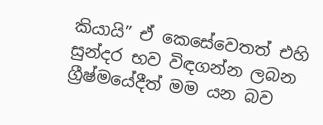කියායි” ඒ කෙසේවෙතත් එහි සුන්දර භව විඳගන්න ලබන ග්‍රීෂ්මයේදීත් මම යන බව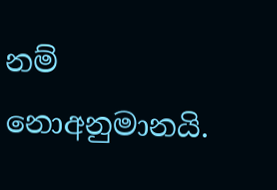නම් නොඅනුමානයි.